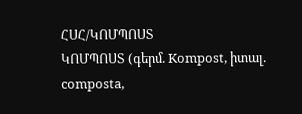ՀՍՀ/ԿՈՄՊՈՍՏ
ԿՈՄՊՈՍՏ (գերմ. Kompost, իտալ. composta,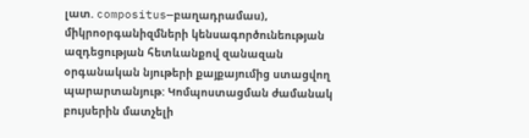լատ. compositus—բաղադրամաս), միկրոօրգանիզմների կենսագործունեության ազդեցության հետևանքով զանազան օրգանական նյութերի քայքայումից ստացվող պարարտանյութ: Կոմպոստացման ժամանակ բույսերին մատչելի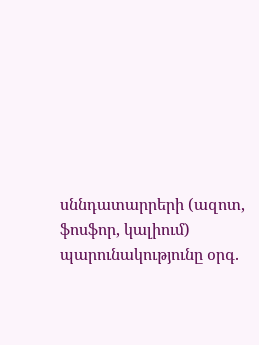սննդատարրերի (ազոտ, ֆոսֆոր, կալիում) պարունակությունը օրգ.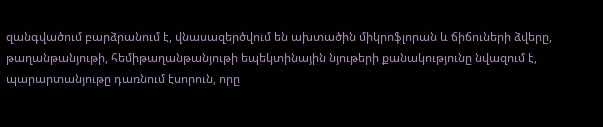զանգվածում բարձրանում է, վնասազերծվում են ախտածին միկրոֆլորան և ճիճուների ձվերը, թաղանթանյութի, հեմիթաղանթանյութի եպեկտինային նյութերի քանակությունը նվազում է, պարարտանյութը դառնում էսորուն, որը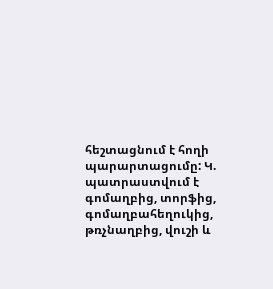հեշտացնում է հողի պարարտացումը: Կ. պատրաստվում է գոմաղբից, տորֆից, գոմաղբահեղուկից, թռչնաղբից, վուշի և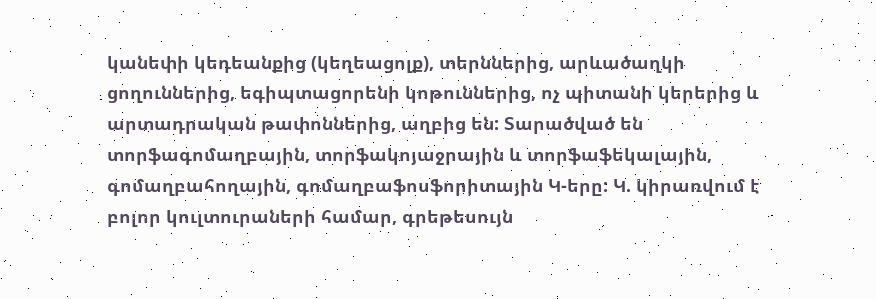կանեփի կեդեանքից (կեղեացոլք), տերններից, արևածաղկի ցողուններից, եգիպտացորենի կոթուններից, ոչ պիտանի կերերից և արտադրական թափոններից, աղբից են: Տարածված են տորֆագոմաղբային, տորֆակոյաջրային և տորֆաֆեկալային, գոմաղբահողային, գոմաղբաֆոսֆորիտային Կ-երը: Կ. կիրառվում է բոլոր կուլտուրաների համար, գրեթեսույն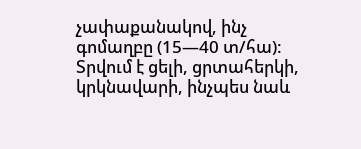չափաքանակով, ինչ գոմաղբը (15—40 տ/հա): Տրվում է ցելի, ցրտահերկի, կրկնավարի, ինչպես նաև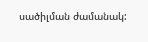սածիլման ժամանակ: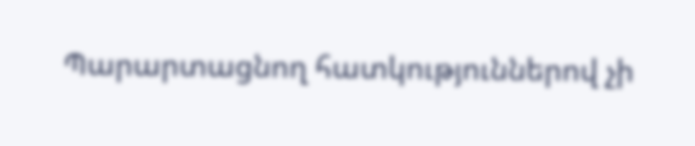Պարարտացնող հատկություններով չի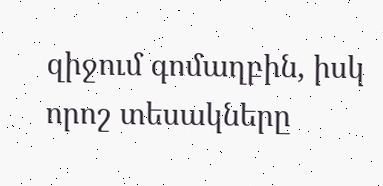զիջում գոմաղբին, իսկ որոշ տեսակները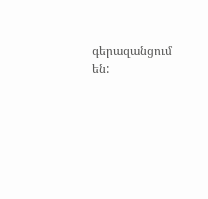գերազանցում են: